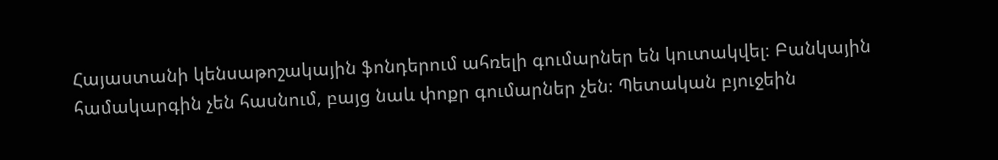Հայաստանի կենսաթոշակային ֆոնդերում ահռելի գումարներ են կուտակվել։ Բանկային համակարգին չեն հասնում, բայց նաև փոքր գումարներ չեն։ Պետական բյուջեին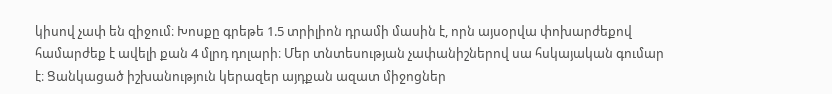կիսով չափ են զիջում։ Խոսքը գրեթե 1.5 տրիլիոն դրամի մասին է, որն այսօրվա փոխարժեքով համարժեք է ավելի քան 4 մլրդ դոլարի։ Մեր տնտեսության չափանիշներով սա հսկայական գումար է։ Ցանկացած իշխանություն կերազեր այդքան ազատ միջոցներ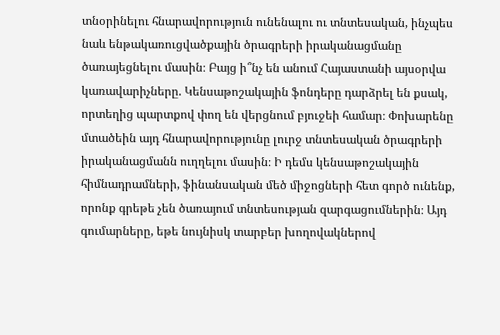տնօրինելու հնարավորություն ունենալու ու տնտեսական, ինչպես նաև ենթակառուցվածքային ծրագրերի իրականացմանը ծառայեցնելու մասին։ Բայց ի՞նչ են անում Հայաստանի այսօրվա կառավարիչները. Կենսաթոշակային ֆոնդերը դարձրել են քսակ, որտեղից պարտքով փող են վերցնում բյուջեի համար։ Փոխարենը մտածեին այդ հնարավորությունը լուրջ տնտեսական ծրագրերի իրականացմանն ուղղելու մասին։ Ի դեմս կենսաթոշակային հիմնադրամների, ֆինանսական մեծ միջոցների հետ գործ ունենք, որոնք գրեթե չեն ծառայում տնտեսության զարգացումներին։ Այդ գումարները, եթե նույնիսկ տարբեր խողովակներով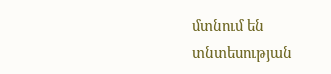մտնում են տնտեսության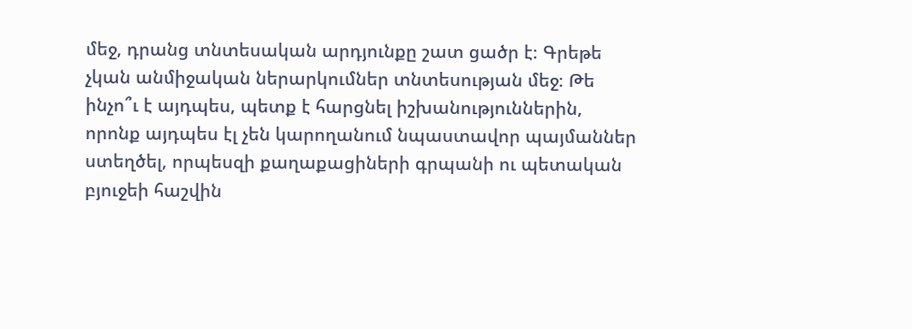մեջ, դրանց տնտեսական արդյունքը շատ ցածր է։ Գրեթե չկան անմիջական ներարկումներ տնտեսության մեջ։ Թե ինչո՞ւ է այդպես, պետք է հարցնել իշխանություններին, որոնք այդպես էլ չեն կարողանում նպաստավոր պայմաններ ստեղծել, որպեսզի քաղաքացիների գրպանի ու պետական բյուջեի հաշվին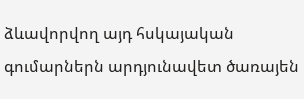ձևավորվող այդ հսկայական գումարներն արդյունավետ ծառայեն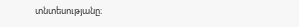տնտեսությանը։